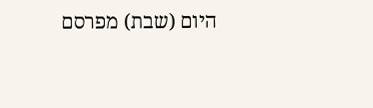היום (שבת) מפרסם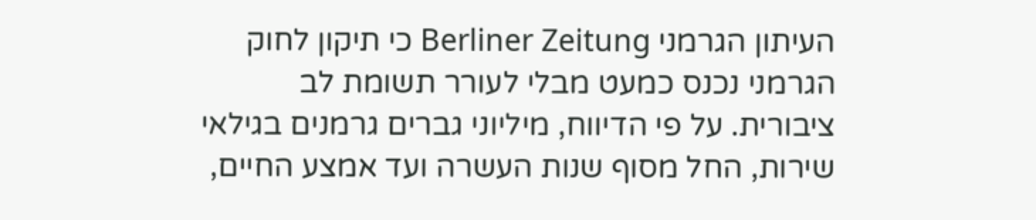העיתון הגרמני Berliner Zeitung כי תיקון לחוק הגרמני נכנס כמעט מבלי לעורר תשומת לב ציבורית. על פי הדיווח, מיליוני גברים גרמנים בגילאי שירות, החל מסוף שנות העשרה ועד אמצע החיים,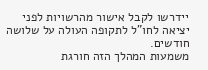יידרשו לקבל אישור מהרשויות לפני יציאה לחו"ל לתקופה העולה על שלושה חודשים.
משמעות המהלך הזה חורגת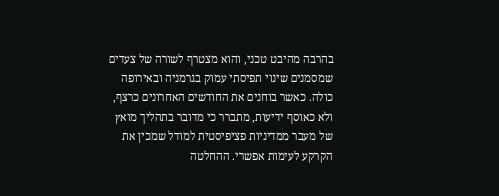בהרבה מהיבט טכני, והוא מצטרף לשורה של צעדים שמסמנים שינוי תפיסתי עמוק בגרמניה ובאירופה כולה. כאשר בוחנים את החודשים האחרונים כרצף, ולא כאוסף ידיעות, מתברר כי מדובר בתהליך מואץ של מעבר ממדיניות פציפיסטית למודל שמכין את הקרקע לעימות אפשרי. ההחלטה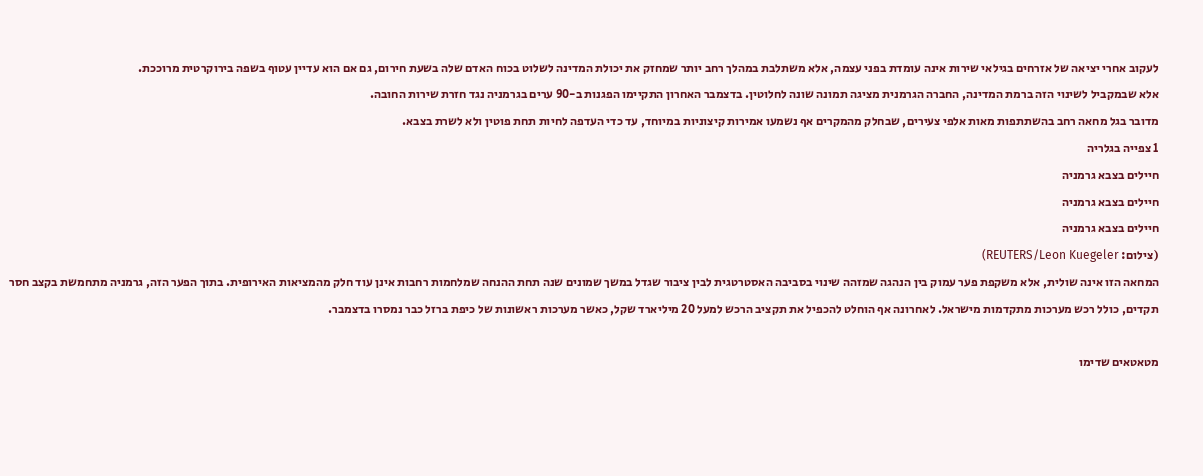לעקוב אחרי יציאה של אזרחים בגילאי שירות אינה עומדת בפני עצמה, אלא משתלבת במהלך רחב יותר שמחזק את יכולת המדינה לשלוט בכוח האדם שלה בשעת חירום, גם אם הוא עדיין עטוף בשפה בירוקרטית מרוככת.
אלא שבמקביל לשינוי הזה ברמת המדינה, החברה הגרמנית מציגה תמונה שונה לחלוטין. בדצמבר האחרון התקיימו הפגנות ב-90 ערים בגרמניה נגד חזרת שירות החובה.
מדובר בגל מחאה רחב בהשתתפות מאות אלפי צעירים, שבחלק מהמקרים אף נשמעו אמירות קיצוניות במיוחד, עד כדי העדפה לחיות תחת פוטין ולא לשרת בצבא.
1 צפייה בגלריה
חיילים בצבא גרמניה
חיילים בצבא גרמניה
חיילים בצבא גרמניה
(צילום: REUTERS/Leon Kuegeler)
המחאה הזו אינה שולית, אלא משקפת פער עמוק בין הנהגה שמזהה שינוי בסביבה האסטרטגית לבין ציבור שגדל במשך שמונים שנה תחת ההנחה שמלחמות רחבות אינן עוד חלק מהמציאות האירופית. בתוך הפער הזה, גרמניה מתחמשת בקצב חסר תקדים, כולל רכש מערכות מתקדמות מישראל. לאחרונה אף הוחלט להכפיל את תקציב הרכש למעל 20 מיליארד שקל, כאשר מערכות ראשונות של כיפת ברזל כבר נמסרו בדצמבר.

מטאטאים שדימו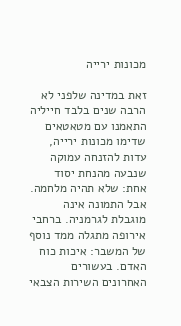מכונות ירייה

זאת במדינה שלפני לא הרבה שנים בלבד חייליה התאמנו עם מטאטאים שדימו מכונות ירייה, עדות להזנחה עמוקה שנבעה מהנחת יסוד אחת: שלא תהיה מלחמה.
אבל התמונה אינה מוגבלת לגרמניה. ברחבי אירופה מתגלה ממד נוסף של המשבר: איכות כוח האדם. בעשורים האחרונים השירות הצבאי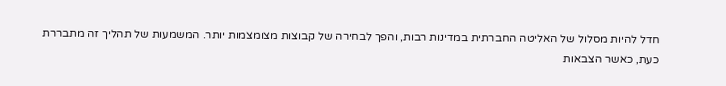חדל להיות מסלול של האליטה החברתית במדינות רבות, והפך לבחירה של קבוצות מצומצמות יותר. המשמעות של תהליך זה מתבררת כעת, כאשר הצבאות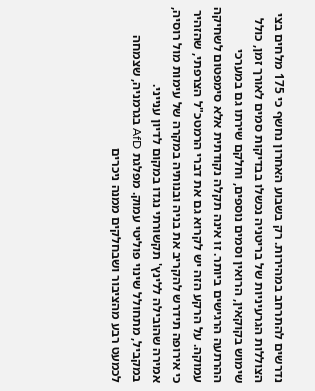נדרשים להתרחב במהירות. רק בשבוע האחרון נחשף כי 175 מלחים בצי הצוללות הגרעיניות של בריטניה נכשלו בבדיקות סמים לאורך זמן, כולל שימוש בקוקאין, הרואין וסמים נוספים, וחלקם שירתו גם במערכי ההרתעה הרגישים ביותר. זו אינה תקלה נקודתית אלא סימפטום לשחיקה עמוקה. על הרקע הזה יש לקרוא גם את דברי הרמטכ"ל הצרפתי, שהזהיר כי אירופה תידרש להקריב את בניה ובנותיה במקרה של עימות מול רוסיה, אמירה שהובילה ללינץ' תקשורתי נגדו במקום לדיון ענייני.
במקביל, מתחולל שינוי פוליטי עמוק. מפלגת AfD בגרמניה, שצמחה לכמעט רבע מהציבור ושבחלקים ממנה ניכרים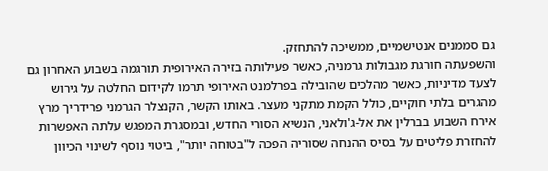גם סממנים אנטישמיים, ממשיכה להתחזק.
והשפעתה חורגת מגבולות גרמניה, כאשר פעילותה בזירה האירופית תורגמה בשבוע האחרון גם לצעד מדיניות, כאשר מהלכים שהובילה בפרלמנט האירופי תרמו לקידום החלטה על גירוש מהגרים בלתי חוקיים, כולל הקמת מתקני מעצר. באותו הקשר, הקנצלר הגרמני פרידריך מרץ אירח השבוע בברלין את אל-ג'ולאני, הנשיא הסורי החדש, ובמסגרת המפגש עלתה האפשרות להחזרת פליטים על בסיס ההנחה שסוריה הפכה ל"בטוחה יותר", ביטוי נוסף לשינוי הכיוון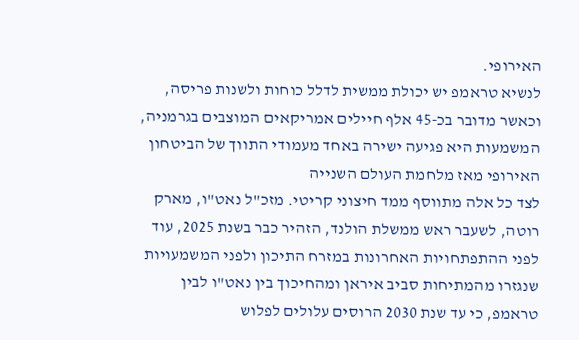האירופי.
לנשיא טראמפ יש יכולת ממשית לדלל כוחות ולשנות פריסה, וכאשר מדובר בכ-45 אלף חיילים אמריקאים המוצבים בגרמניה, המשמעות היא פגיעה ישירה באחד מעמודי התווך של הביטחון האירופי מאז מלחמת העולם השנייה
לצד כל אלה מתווסף ממד חיצוני קריטי. מזכ"ל נאט"ו, מארק רוטה, לשעבר ראש ממשלת הולנד, הזהיר כבר בשנת 2025, עוד לפני ההתפתחויות האחרונות במזרח התיכון ולפני המשמעויות שנגזרו מהמתיחות סביב איראן ומהחיכוך בין נאט"ו לבין טראמפ, כי עד שנת 2030 הרוסים עלולים לפלוש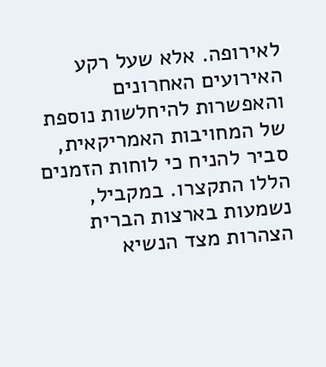לאירופה. אלא שעל רקע האירועים האחרונים והאפשרות להיחלשות נוספת של המחויבות האמריקאית, סביר להניח כי לוחות הזמנים הללו התקצרו. במקביל, נשמעות בארצות הברית הצהרות מצד הנשיא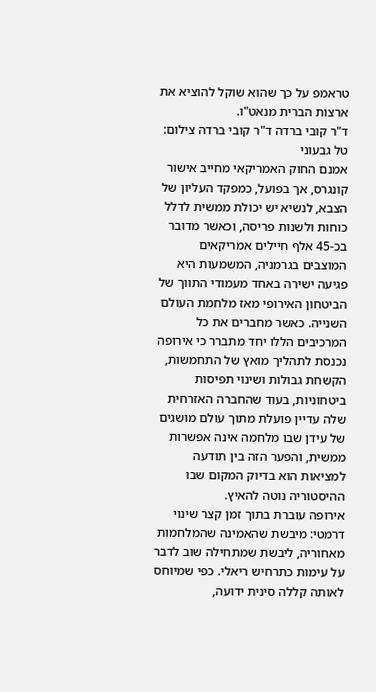טראמפ על כך שהוא שוקל להוציא את ארצות הברית מנאט"ו.
ד"ר קובי ברדה ד"ר קובי ברדה צילום: טל גבעוני
אמנם החוק האמריקאי מחייב אישור קונגרס, אך בפועל, כמפקד העליון של הצבא, לנשיא יש יכולת ממשית לדלל כוחות ולשנות פריסה, וכאשר מדובר בכ-45 אלף חיילים אמריקאים המוצבים בגרמניה, המשמעות היא פגיעה ישירה באחד מעמודי התווך של הביטחון האירופי מאז מלחמת העולם השנייה. כאשר מחברים את כל המרכיבים הללו יחד מתברר כי אירופה נכנסת לתהליך מואץ של התחמשות, הקשחת גבולות ושינוי תפיסות ביטחוניות, בעוד שהחברה האזרחית שלה עדיין פועלת מתוך עולם מושגים של עידן שבו מלחמה אינה אפשרות ממשית, והפער הזה בין תודעה למציאות הוא בדיוק המקום שבו ההיסטוריה נוטה להאיץ.
אירופה עוברת בתוך זמן קצר שינוי דרמטי: מיבשת שהאמינה שהמלחמות מאחוריה, ליבשת שמתחילה שוב לדבר על עימות כתרחיש ריאלי. כפי שמיוחס לאותה קללה סינית ידועה,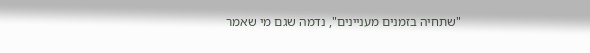"שתחיה בזמנים מעניינים", נדמה שגם מי שאמר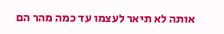אותה לא תיאר לעצמו עד כמה מהר הם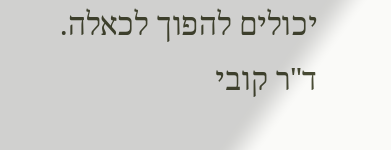יכולים להפוך לכאלה.
ד"ר קובי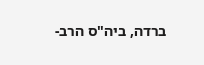ברדה, ביה"ס הרב-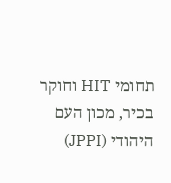תחומי HIT וחוקר בכיר, מכון העם היהודי (JPPI)